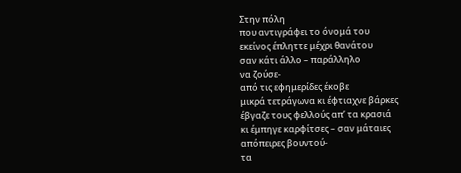Στην πόλη
που αντιγράφει το όνομά του
εκείνος έπληττε μέχρι θανάτου
σαν κάτι άλλο – παράλληλο
να ζούσε-
από τις εφημερίδες έκοβε
μικρά τετράγωνα κι έφτιαχνε βάρκες
έβγαζε τους φελλούς απ’ τα κρασιά
κι έμπηγε καρφίτσες – σαν μάταιες
απόπειρες βουντού-
τα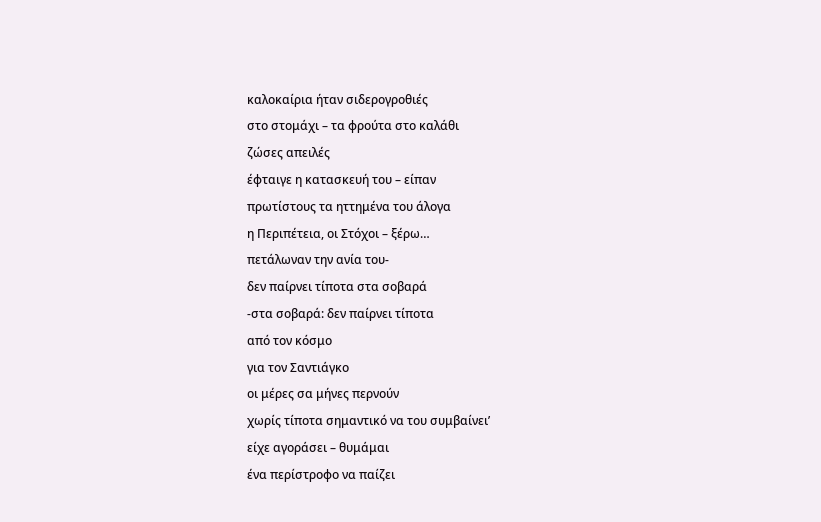καλοκαίρια ήταν σιδερογροθιές
στο στομάχι – τα φρούτα στο καλάθι
ζώσες απειλές
έφταιγε η κατασκευή του – είπαν
πρωτίστους τα ηττημένα του άλογα
η Περιπέτεια, οι Στόχοι – ξέρω…
πετάλωναν την ανία του-
δεν παίρνει τίποτα στα σοβαρά
-στα σοβαρά: δεν παίρνει τίποτα
από τον κόσμο
για τον Σαντιάγκο
οι μέρες σα μήνες περνούν
χωρίς τίποτα σημαντικό να του συμβαίνει’
είχε αγοράσει – θυμάμαι
ένα περίστροφο να παίζει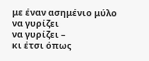με έναν ασημένιο μύλο να γυρίζει
να γυρίζει –
κι έτσι όπως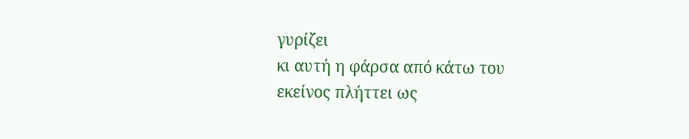γυρίζει
κι αυτή η φάρσα από κάτω του
εκείνος πλήττει ως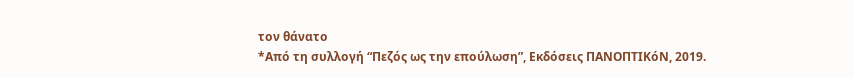τον θάνατο
*Από τη συλλογή “Πεζός ως την επούλωση”, Εκδόσεις ΠΑΝΟΠΤΙΚόΝ, 2019.